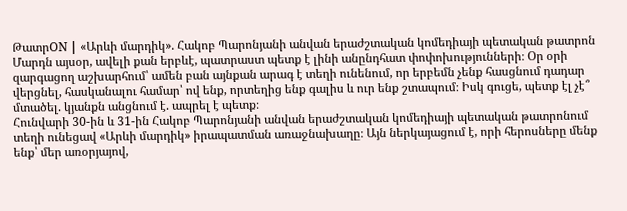ԹատրON | «Արևի մարդիկ». Հակոբ Պարոնյանի անվան երաժշտական կոմեդիայի պետական թատրոն
Մարդն այսօր, ավելի քան երբևէ, պատրաստ պետք է լինի անընդհատ փոփոխությունների։ Օր օրի զարգացող աշխարհում՝ ամեն բան այնքան արագ է տեղի ունենում, որ երբեմն չենք հասցնում դադար վերցնել, հասկանալու համար՝ ով ենք, որտեղից ենք գալիս և ուր ենք շտապում։ Իսկ գուցե, պետք էլ չէ՞ մտածել. կյանքն անցնում է. ապրել է պետք։
Հունվարի 30-ին և 31-ին Հակոբ Պարոնյանի անվան երաժշտական կոմեդիայի պետական թատրոնում տեղի ունեցավ «Արևի մարդիկ» իրապատման առաջնախաղը։ Այն ներկայացում է, որի հերոսները մենք ենք՝ մեր առօրյայով,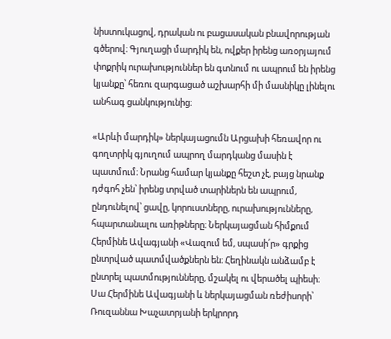նիստուկացով, դրական ու բացասական բնավորության գծերով։ Գյուղացի մարդիկ են, ովքեր իրենց առօրյայում փոքրիկ ուրախություններ են գտնում ու ապրում են իրենց կյանքը՝ հեռու զարգացած աշխարհի մի մասնիկը լինելու անհագ ցանկությունից։

«Արևի մարդիկ» ներկայացումն Արցախի հեռավոր ու գողտրիկ գյուղում ապրող մարդկանց մասին է պատմում։ Նրանց համար կյանքը հեշտ չէ, բայց նրանք դժգոհ չեն՝ իրենց տրված տարիներն են ապրում, ընդունելով՝ ցավը, կորուստները, ուրախությունները, հպարտանալու առիթները։ Ներկայացման հիմքում Հերմինե Ավագյանի «Վազում եմ, սպասի՛ր» գրքից ընտրված պատմվածքներն են։ Հեղինակն անձամբ է ընտրել պատմությունները, մշակել ու վերածել պիեսի։ Սա Հերմինե Ավագյանի և ներկայացման ռեժիսորի՝ Ռուզաննա Խաչատրյանի երկրորդ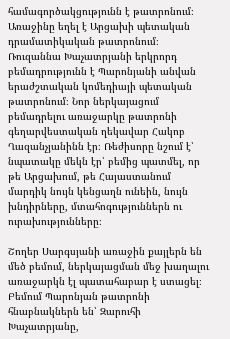համագործակցությունն է թատրոնում։ Առաջինը եղել է Արցախի պետական դրամատիկական թատրոնում։
Ռուզաննա Խաչատրյանի երկրորդ բեմադրությունն է Պարոնյանի անվան երաժշտական կոմեդիայի պետական թատրոնում։ Նոր ներկայացում բեմադրելու առաջարկը թատրոնի գեղարվեստական ղեկավար Հակոբ Ղազանչյանինն էր։ Ռեժիսորը նշում է՝ նպատակը մեկն էր՝ բեմից պատմել, որ թե Արցախում, թե Հայաստանում մարդիկ նույն կենցաղն ունեին, նույն խնդիրները, մտահոգություններն ու ուրախությունները։

Շողեր Սարգսյանի առաջին քայլերն են մեծ բեմում, ներկայացման մեջ խաղալու առաջարկն էլ պատահաբար է ստացել։ Բեմում Պարոնյան թատրոնի հնաբնակներն են՝ Զարուհի Խաչատրյանը,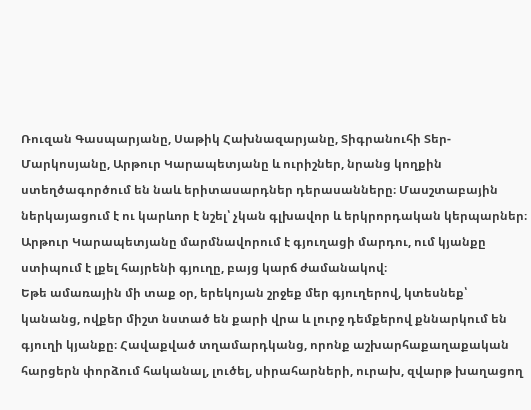Ռուզան Գասպարյանը, Սաթիկ Հախնազարյանը, Տիգրանուհի Տեր-Մարկոսյանը, Արթուր Կարապետյանը և ուրիշներ, նրանց կողքին ստեղծագործում են նաև երիտասարդներ դերասանները։ Մասշտաբային ներկայացում է ու կարևոր է նշել՝ չկան գլխավոր և երկրորդական կերպարներ։ Արթուր Կարապետյանը մարմնավորում է գյուղացի մարդու, ում կյանքը ստիպում է լքել հայրենի գյուղը, բայց կարճ ժամանակով։
Եթե ամառային մի տաք օր, երեկոյան շրջեք մեր գյուղերով, կտեսնեք՝ կանանց, ովքեր միշտ նստած են քարի վրա և լուրջ դեմքերով քննարկում են գյուղի կյանքը։ Հավաքված տղամարդկանց, որոնք աշխարհաքաղաքական հարցերն փորձում հականալ, լուծել, սիրահարների, ուրախ, զվարթ խաղացող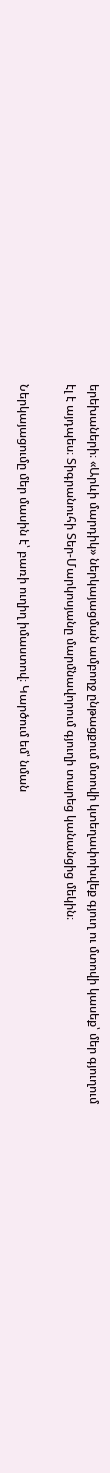երեխաների։ «Արևի մարդիկ» ներկայացման ամբողջ ընթացքում մտովի կտեղափոխվեք գյուղ ու մտովի կասեք՝ մեր գյուղում էլ է այդպես։ Տիգրանուհի Տեր-Մարկոսյանը մարմնավորում գյուղի տարեց կանանցից մեկին։

Ներկայացումը մեր մասին է՝ բառի ուղիղ իմաստով։ Կարծում եմ՝ նման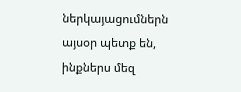ներկայացումներն այսօր պետք են, ինքներս մեզ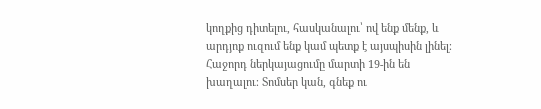կողքից դիտելու, հասկանալու՝ ով ենք մենք, և արդյոք ուզում ենք կամ պետք է այսպիսին լինել։
Հաջորդ ներկայացումը մարտի 19-ին են խաղալու։ Տոմսեր կան, գնեք ու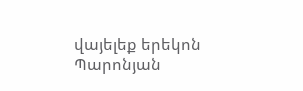վայելեք երեկոն Պարոնյան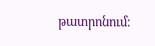թատրոնում։